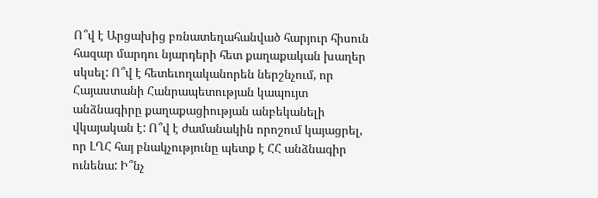Ո՞վ է Արցախից բռնատեղահանված հարյուր հիսուն հազար մարդու նյարդերի հետ քաղաքական խաղեր սկսել: Ո՞վ է հետեւողականորեն ներշնչում, որ Հայաստանի Հանրապետության կապույտ անձնագիրը քաղաքացիության անբեկանելի վկայական է: Ո՞վ է ժամանակին որոշում կայացրել, որ ԼՂՀ հայ բնակչությունը պետք է ՀՀ անձնագիր ունենա: Ի՞նչ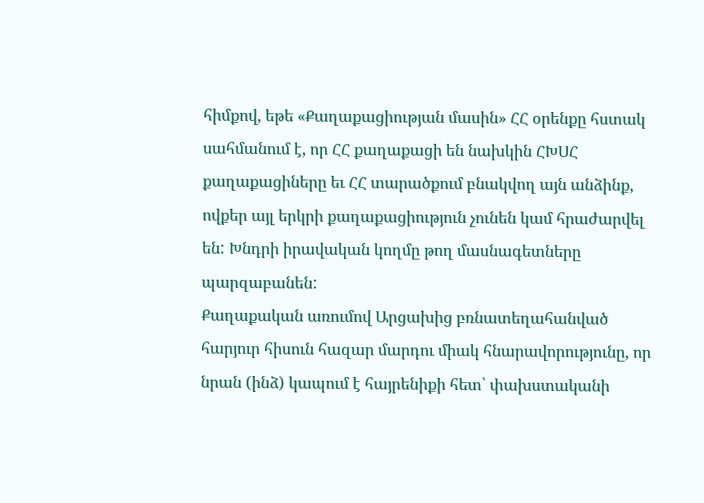հիմքով, եթե «Քաղաքացիության մասին» ՀՀ օրենքը հստակ սահմանում է, որ ՀՀ քաղաքացի են նախկին ՀԽՍՀ քաղաքացիները եւ ՀՀ տարածքում բնակվող այն անձինք, ովքեր այլ երկրի քաղաքացիություն չունեն կամ հրաժարվել են: Խնդրի իրավական կողմը թող մասնագետները պարզաբանեն:
Քաղաքական առումով Արցախից բռնատեղահանված հարյուր հիսուն հազար մարդու միակ հնարավորությունը, որ նրան (ինձ) կապում է հայրենիքի հետ՝ փախստականի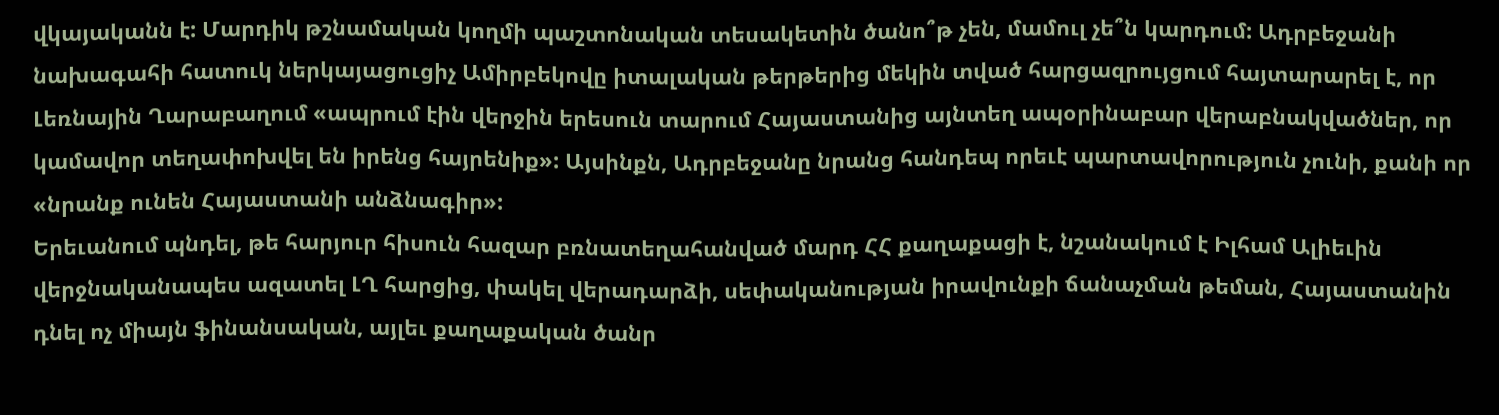վկայականն է: Մարդիկ թշնամական կողմի պաշտոնական տեսակետին ծանո՞թ չեն, մամուլ չե՞ն կարդում: Ադրբեջանի նախագահի հատուկ ներկայացուցիչ Ամիրբեկովը իտալական թերթերից մեկին տված հարցազրույցում հայտարարել է, որ Լեռնային Ղարաբաղում «ապրում էին վերջին երեսուն տարում Հայաստանից այնտեղ ապօրինաբար վերաբնակվածներ, որ կամավոր տեղափոխվել են իրենց հայրենիք»: Այսինքն, Ադրբեջանը նրանց հանդեպ որեւէ պարտավորություն չունի, քանի որ «նրանք ունեն Հայաստանի անձնագիր»:
Երեւանում պնդել, թե հարյուր հիսուն հազար բռնատեղահանված մարդ ՀՀ քաղաքացի է, նշանակում է Իլհամ Ալիեւին վերջնականապես ազատել ԼՂ հարցից, փակել վերադարձի, սեփականության իրավունքի ճանաչման թեման, Հայաստանին դնել ոչ միայն ֆինանսական, այլեւ քաղաքական ծանր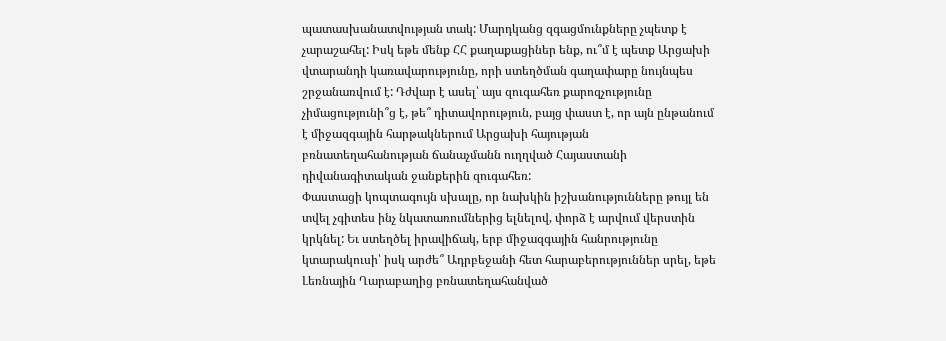պատասխանատվության տակ: Մարդկանց զգացմունքները չպետք է չարաշահել: Իսկ եթե մենք ՀՀ քաղաքացիներ ենք, ու՞մ է պետք Արցախի վտարանդի կառավարությունը, որի ստեղծման գաղափարը նույնպես շրջանառվում է: Դժվար է ասել՝ այս զուգահեռ քարոզչությունը չիմացությունի՞ց է, թե՞ դիտավորություն, բայց փաստ է, որ այն ընթանում է միջազգային հարթակներում Արցախի հայության բռնատեղահանության ճանաչմանն ուղղված Հայաստանի դիվանագիտական ջանքերին զուգահեռ:
Փաստացի կոպտագույն սխալը, որ նախկին իշխանությունները թույլ են տվել չգիտես ինչ նկատառումներից ելնելով, փորձ է արվում վերստին կրկնել: Եւ ստեղծել իրավիճակ, երբ միջազգային հանրությունը կտարակուսի՝ իսկ արժե՞ Ադրբեջանի հետ հարաբերություններ սրել, եթե Լեռնային Ղարաբաղից բռնատեղահանված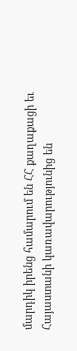մարդիկ իրենց համարում են ՀՀ քաղաքացի եւ Հայաստանի կառավարությունից են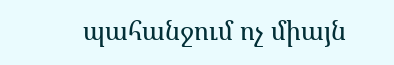պահանջում ոչ միայն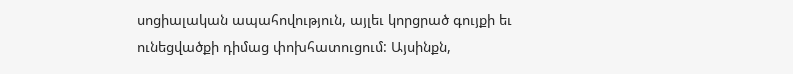սոցիալական ապահովություն, այլեւ կորցրած գույքի եւ ունեցվածքի դիմաց փոխհատուցում: Այսինքն,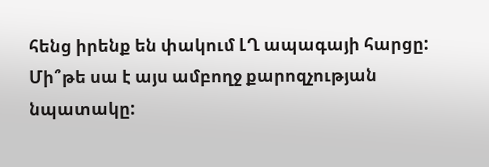հենց իրենք են փակում ԼՂ ապագայի հարցը: Մի՞թե սա է այս ամբողջ քարոզչության նպատակը: